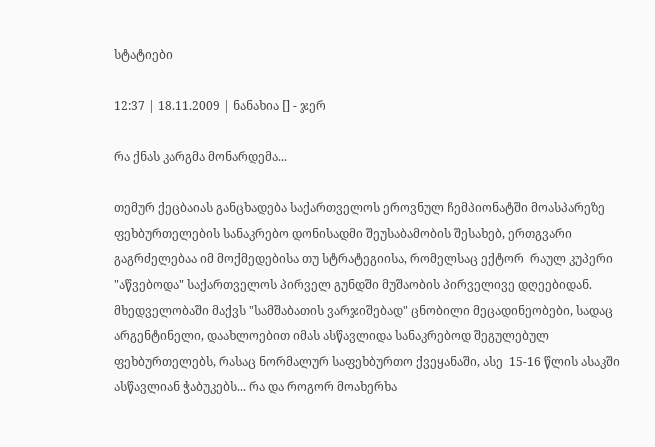სტატიები

12:37 | 18.11.2009 | ნანახია [] - ჯერ

რა ქნას კარგმა მონარდემა...

თემურ ქეცბაიას განცხადება საქართველოს ეროვნულ ჩემპიონატში მოასპარეზე ფეხბურთელების სანაკრებო დონისადმი შეუსაბამობის შესახებ, ერთგვარი გაგრძელებაა იმ მოქმედებისა თუ სტრატეგიისა, რომელსაც ექტორ  რაულ კუპერი "აწვებოდა" საქართველოს პირველ გუნდში მუშაობის პირველივე დღეებიდან. მხედველობაში მაქვს "სამშაბათის ვარჯიშებად" ცნობილი მეცადინეობები, სადაც არგენტინელი, დაახლოებით იმას ასწავლიდა სანაკრებოდ შეგულებულ ფეხბურთელებს, რასაც ნორმალურ საფეხბურთო ქვეყანაში, ასე  15-16 წლის ასაკში ასწავლიან ჭაბუკებს... რა და როგორ მოახერხა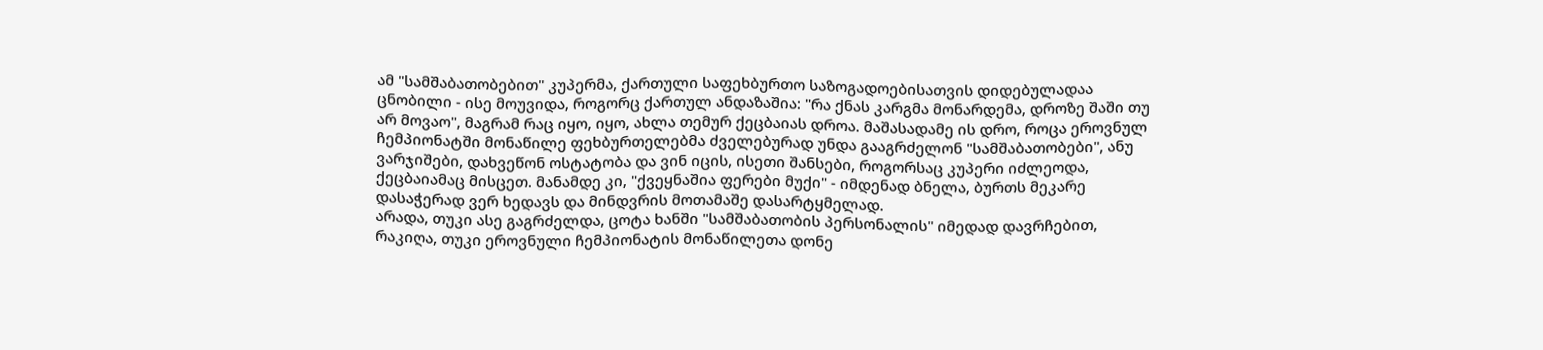ამ "სამშაბათობებით" კუპერმა, ქართული საფეხბურთო საზოგადოებისათვის დიდებულადაა ცნობილი - ისე მოუვიდა, როგორც ქართულ ანდაზაშია: "რა ქნას კარგმა მონარდემა, დროზე შაში თუ არ მოვაო", მაგრამ რაც იყო, იყო, ახლა თემურ ქეცბაიას დროა. მაშასადამე ის დრო, როცა ეროვნულ ჩემპიონატში მონაწილე ფეხბურთელებმა ძველებურად უნდა გააგრძელონ "სამშაბათობები", ანუ ვარჯიშები, დახვეწონ ოსტატობა და ვინ იცის, ისეთი შანსები, როგორსაც კუპერი იძლეოდა, ქეცბაიამაც მისცეთ. მანამდე კი, "ქვეყნაშია ფერები მუქი" - იმდენად ბნელა, ბურთს მეკარე დასაჭერად ვერ ხედავს და მინდვრის მოთამაშე დასარტყმელად.
არადა, თუკი ასე გაგრძელდა, ცოტა ხანში "სამშაბათობის პერსონალის" იმედად დავრჩებით, რაკიღა, თუკი ეროვნული ჩემპიონატის მონაწილეთა დონე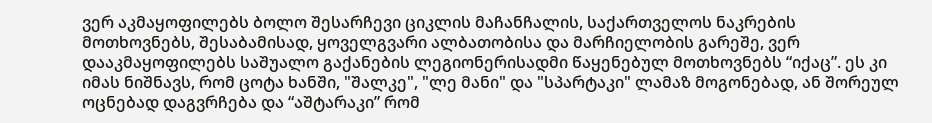ვერ აკმაყოფილებს ბოლო შესარჩევი ციკლის მაჩანჩალის, საქართველოს ნაკრების მოთხოვნებს, შესაბამისად, ყოველგვარი ალბათობისა და მარჩიელობის გარეშე, ვერ დააკმაყოფილებს საშუალო გაქანების ლეგიონერისადმი წაყენებულ მოთხოვნებს “იქაც”. ეს კი იმას ნიშნავს, რომ ცოტა ხანში, "შალკე", "ლე მანი" და "სპარტაკი" ლამაზ მოგონებად, ან შორეულ ოცნებად დაგვრჩება და “აშტარაკი” რომ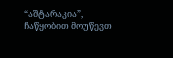“აშტარაკია”, ჩაწყობით მოუწევთ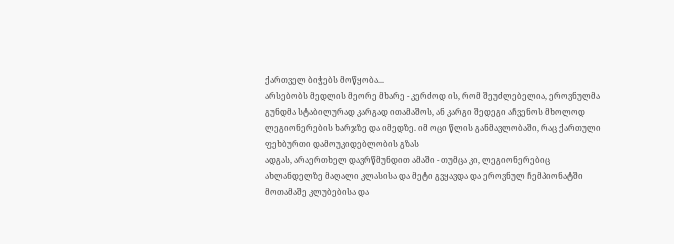ქართველ ბიჭებს მოწყობა...
არსებობს მედლის მეორე მხარე - კერძოდ ის, რომ შეუძლებელია, ეროვნულმა გუნდმა სტაბილურად კარგად ითამაშოს, ან კარგი შედეგი აჩვენოს მხოლოდ ლეგიონერების ხარჯზე და იმედზე. იმ ოცი წლის განმავლობაში, რაც ქართული ფეხბურთი დამოუკიდებლობის გზას
ადგას, არაერთხელ დავრწმუნდით ამაში - თუმცა კი, ლეგიონერებიც ახლანდელზე მაღალი კლასისა და მეტი გვყავდა და ეროვნულ ჩემპიონატში მოთამაშე კლუბებისა და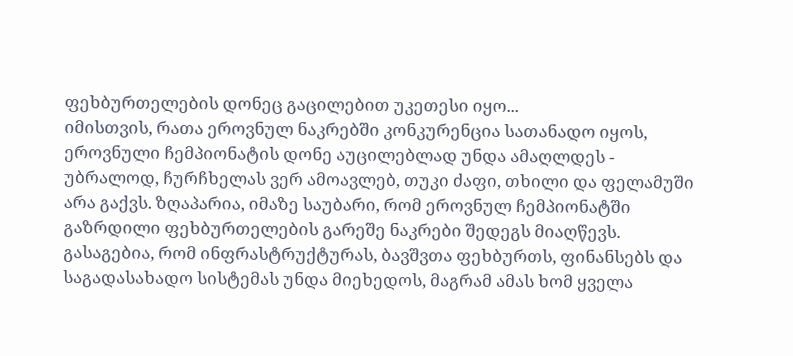ფეხბურთელების დონეც გაცილებით უკეთესი იყო...
იმისთვის, რათა ეროვნულ ნაკრებში კონკურენცია სათანადო იყოს, ეროვნული ჩემპიონატის დონე აუცილებლად უნდა ამაღლდეს - უბრალოდ, ჩურჩხელას ვერ ამოავლებ, თუკი ძაფი, თხილი და ფელამუში არა გაქვს. ზღაპარია, იმაზე საუბარი, რომ ეროვნულ ჩემპიონატში
გაზრდილი ფეხბურთელების გარეშე ნაკრები შედეგს მიაღწევს.
გასაგებია, რომ ინფრასტრუქტურას, ბავშვთა ფეხბურთს, ფინანსებს და საგადასახადო სისტემას უნდა მიეხედოს, მაგრამ ამას ხომ ყველა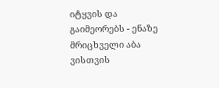იტყვის და გაიმეორებს - ენაზე მრიცხველი აბა  ვისთვის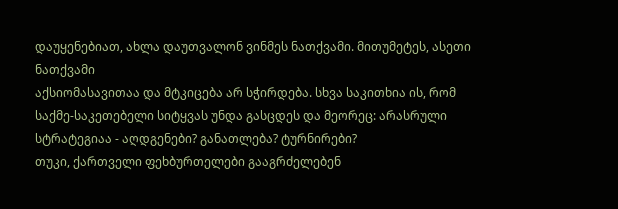დაუყენებიათ, ახლა დაუთვალონ ვინმეს ნათქვამი. მითუმეტეს, ასეთი ნათქვამი
აქსიომასავითაა და მტკიცება არ სჭირდება. სხვა საკითხია ის, რომ საქმე-საკეთებელი სიტყვას უნდა გასცდეს და მეორეც: არასრული სტრატეგიაა - აღდგენები? განათლება? ტურნირები?
თუკი, ქართველი ფეხბურთელები გააგრძელებენ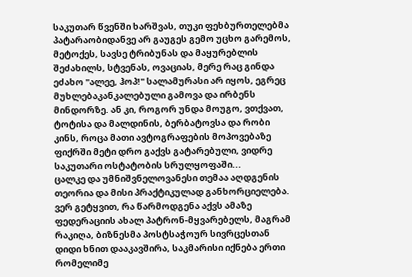საკუთარ წვენში ხარშვას, თუკი ფეხბურთელებმა პატარაობიდანვე არ გაუგეს გემო უცხო გარემოს, მეტოქეს, სავსე ტრიბუნას და მაყურებლის შეძახილს, სტვენას, ოვაციას, მერე რაც გინდა ეძახო "ალეე, ჰოპ!" სალამურასი არ იყოს, ეგრეც მუხლებაკანკალებული გამოვა და ირბენს მინდორზე. ან კი, როგორ უნდა მოუგო, ვთქვათ, ტოტისა და მალდინის, ბერბატოვსა და რობი კინს, როცა მათი ავტოგრაფების მოპოვებაზე ფიქრში მეტი დრო გაქვს გატარებული, ვიდრე საკუთარი ოსტატობის სრულყოფაში...
ცალკე და უმნიშვნელოვანესი თემაა აღდგენის თეორია და მისი პრაქტიკულად განხორციელება. ვერ გეტყვით, რა წარმოდგენა აქვს ამაზე ფედერაციის ახალ პატრონ-მყვარებელს, მაგრამ რაკიღა, ბიზნესმა პოსტსაჭოურ სივრცესთან დიდი ხნით დააკავშირა, საკმარისი იქნება ერთი რომელიმე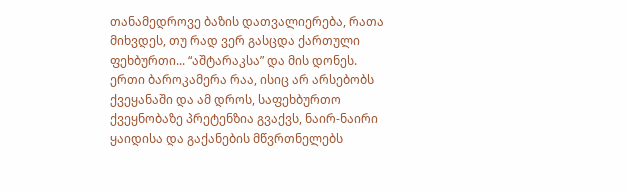თანამედროვე ბაზის დათვალიერება, რათა მიხვდეს, თუ რად ვერ გასცდა ქართული ფეხბურთი... “აშტარაკსა” და მის დონეს. ერთი ბაროკამერა რაა, ისიც არ არსებობს ქვეყანაში და ამ დროს, საფეხბურთო ქვეყნობაზე პრეტენზია გვაქვს, ნაირ-ნაირი ყაიდისა და გაქანების მწვრთნელებს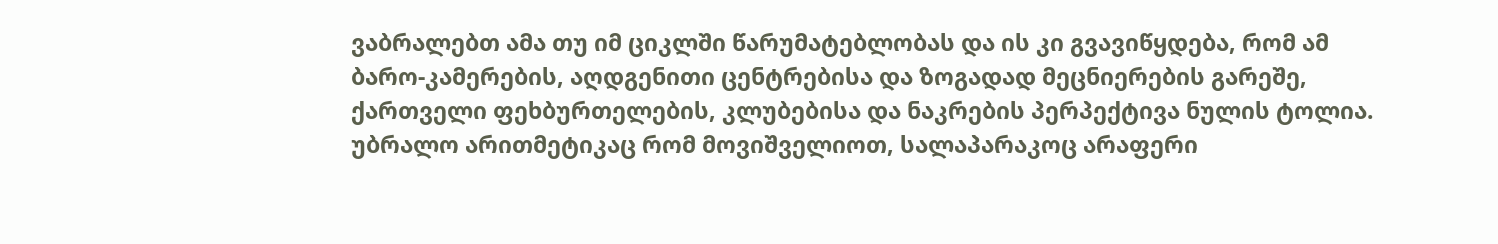ვაბრალებთ ამა თუ იმ ციკლში წარუმატებლობას და ის კი გვავიწყდება, რომ ამ ბარო-კამერების, აღდგენითი ცენტრებისა და ზოგადად მეცნიერების გარეშე, ქართველი ფეხბურთელების, კლუბებისა და ნაკრების პერპექტივა ნულის ტოლია. უბრალო არითმეტიკაც რომ მოვიშველიოთ, სალაპარაკოც არაფერი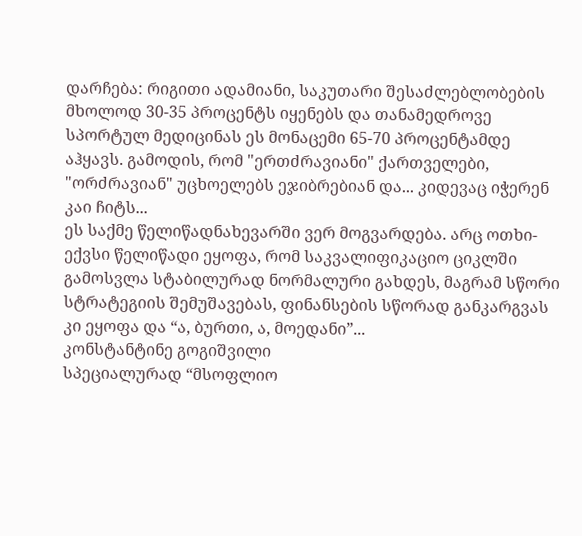დარჩება: რიგითი ადამიანი, საკუთარი შესაძლებლობების მხოლოდ 30-35 პროცენტს იყენებს და თანამედროვე სპორტულ მედიცინას ეს მონაცემი 65-70 პროცენტამდე აჰყავს. გამოდის, რომ "ერთძრავიანი" ქართველები, "ორძრავიან" უცხოელებს ეჯიბრებიან და... კიდევაც იჭერენ კაი ჩიტს...
ეს საქმე წელიწადნახევარში ვერ მოგვარდება. არც ოთხი-ექვსი წელიწადი ეყოფა, რომ საკვალიფიკაციო ციკლში გამოსვლა სტაბილურად ნორმალური გახდეს, მაგრამ სწორი სტრატეგიის შემუშავებას, ფინანსების სწორად განკარგვას კი ეყოფა და “ა, ბურთი, ა, მოედანი”...
კონსტანტინე გოგიშვილი
სპეციალურად “მსოფლიო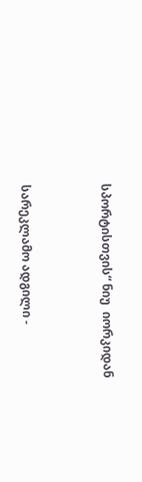სპორტისთვის“ ნიუ  იორკიდან




სარეკლამო ადგილი -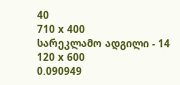40
710 x 400
სარეკლამო ადგილი - 14
120 x 600
0.090949